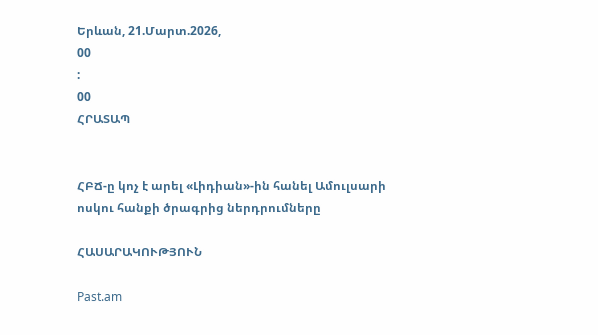Երևան, 21.Մարտ.2026,
00
:
00
ՀՐԱՏԱՊ


ՀԲՃ-ը կոչ է արել «Լիդիան»-ին հանել Ամուլսարի ոսկու հանքի ծրագրից ներդրումները

ՀԱՍԱՐԱԿՈՒԹՅՈՒՆ

Past.am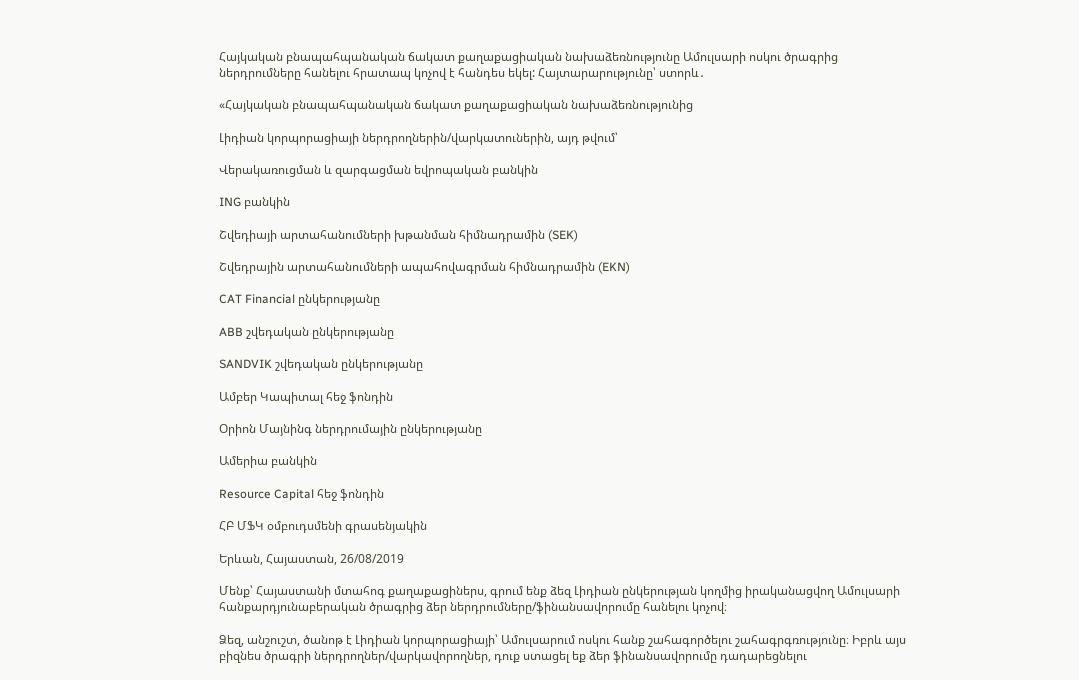Հայկական բնապահպանական ճակատ քաղաքացիական նախաձեռնությունը Ամուլսարի ոսկու ծրագրից ներդրումները հանելու հրատապ կոչով է հանդես եկել: Հայտարարությունը՝ ստորև․

«Հայկական բնապահպանական ճակատ քաղաքացիական նախաձեռնությունից

Լիդիան կորպորացիայի ներդրողներին/վարկատուներին, այդ թվում՝

Վերակառուցման և զարգացման եվրոպական բանկին

ING բանկին

Շվեդիայի արտահանումների խթանման հիմնադրամին (SEK)

Շվեդրային արտահանումների ապահովագրման հիմնադրամին (EKN)

CAT Financial ընկերությանը

ABB շվեդական ընկերությանը

SANDVIK շվեդական ընկերությանը

Ամբեր Կապիտալ հեջ ֆոնդին

Օրիոն Մայնինգ ներդրումային ընկերությանը

Ամերիա բանկին

Resource Capital հեջ ֆոնդին

ՀԲ ՄՖԿ օմբուդսմենի գրասենյակին

Երևան, Հայաստան, 26/08/2019

Մենք՝ Հայաստանի մտահոգ քաղաքացիներս, գրում ենք ձեզ Լիդիան ընկերության կողմից իրականացվող Ամուլսարի հանքարդյունաբերական ծրագրից ձեր ներդրումները/ֆինանսավորումը հանելու կոչով։

Ձեզ, անշուշտ, ծանոթ է Լիդիան կորպորացիայի՝ Ամուլսարում ոսկու հանք շահագործելու շահագրգռությունը։ Իբրև այս բիզնես ծրագրի ներդրողներ/վարկավորողներ, դուք ստացել եք ձեր ֆինանսավորումը դադարեցնելու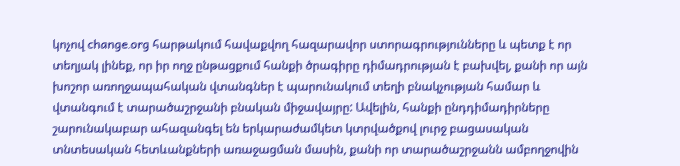կոչով change․org հարթակում հավաքվող հազարավոր ստորագրությունները և պետք է որ տեղյակ լինեք, որ իր ողջ ընթացքում հանքի ծրագիրը դիմադրության է բախվել, քանի որ այն խոշոր առողջապահական վտանգներ է պարունակում տեղի բնակչության համար և վտանգում է տարածաշրջանի բնական միջավայրը: Ավելին, հանքի ընդդիմադիրները շարունակաբար ահազանգել են երկարաժամկետ կտրվածքով լուրջ բացասական տնտեսական հետևանքների առաջացման մասին, քանի որ տարածաշրջանն ամբողջովին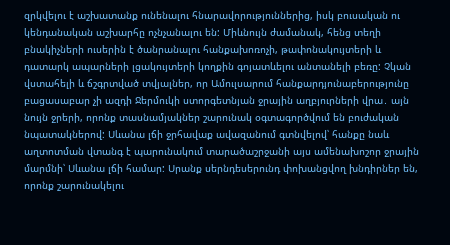զրկվելու է աշխատանք ունենալու հնարավորություններից, իսկ բուսական ու կենդանական աշխարհը ոչնչանալու են: Միևնույն ժամանակ, հենց տեղի բնակիչների ուսերին է ծանրանալու հանքախոռոչի, թափոնակույտերի և դատարկ ապարների լցակույտերի կողքին գոյատևելու անտանելի բեռը: Չկան վստահելի և ճշգրտված տվյալներ, որ Ամուլսարում հանքարդյունաբերությունը բացասաբար չի ազդի Ջերմուկի ստորգետնյան ջրային աղբյուրների վրա․ այն նույն ջրերի, որոնք տասնամյակներ շարունակ օգտագործվում են բուժական նպատակներով: Սևանա լճի ջրհավաք ավազանում գտնվելով՝ հանքը նաև աղտոտման վտանգ է պարունակում տարածաշրջանի այս ամենախոշոր ջրային մարմնի՝ Սևանա լճի համար: Սրանք սերնդեսերունդ փոխանցվող խնդիրներ են, որոնք շարունակելու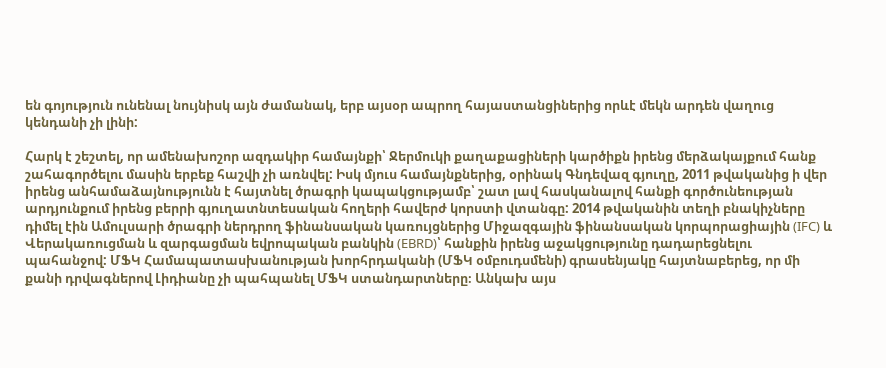են գոյություն ունենալ նույնիսկ այն ժամանակ, երբ այսօր ապրող հայաստանցիներից որևէ մեկն արդեն վաղուց կենդանի չի լինի:

Հարկ է շեշտել, որ ամենախոշոր ազդակիր համայնքի՝ Ջերմուկի քաղաքացիների կարծիքն իրենց մերձակայքում հանք շահագործելու մասին երբեք հաշվի չի առնվել: Իսկ մյուս համայնքներից, օրինակ Գնդեվազ գյուղը, 2011 թվականից ի վեր իրենց անհամաձայնությունն է հայտնել ծրագրի կապակցությամբ՝ շատ լավ հասկանալով հանքի գործունեության արդյունքում իրենց բերրի գյուղատնտեսական հողերի հավերժ կորստի վտանգը: 2014 թվականին տեղի բնակիչները դիմել էին Ամուլսարի ծրագրի ներդրող ֆինանսական կառույցներից Միջազգային ֆինանսական կորպորացիային (IFC) և Վերակառուցման և զարգացման եվրոպական բանկին (EBRD)՝ հանքին իրենց աջակցությունը դադարեցնելու պահանջով: ՄՖԿ Համապատասխանության խորհրդականի (ՄՖԿ օմբուդսմենի) գրասենյակը հայտնաբերեց, որ մի քանի դրվագներով Լիդիանը չի պահպանել ՄՖԿ ստանդարտները։ Անկախ այս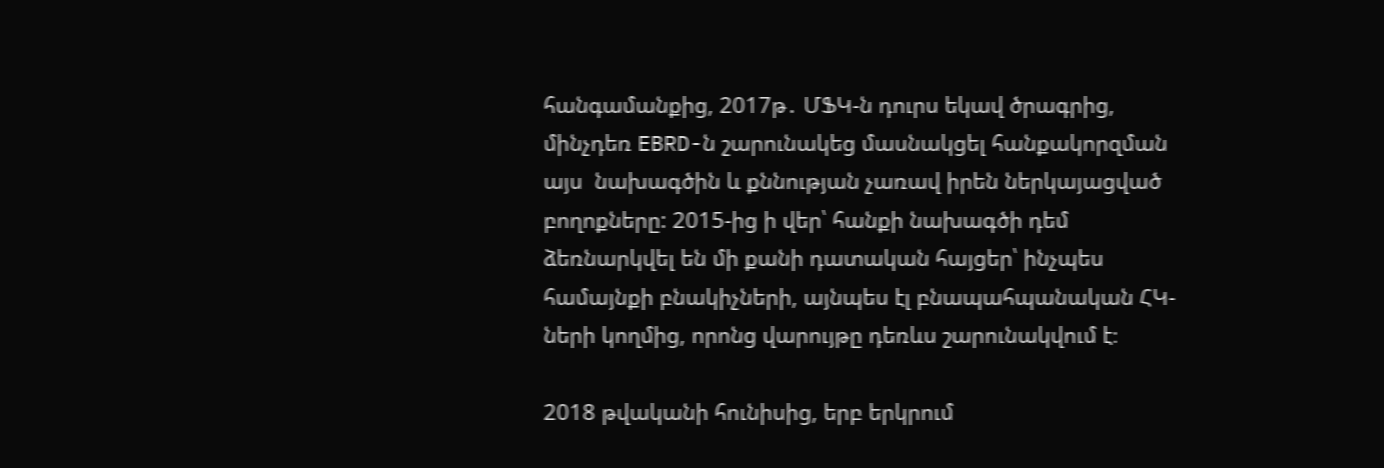հանգամանքից, 2017թ․ ՄՖԿ-ն դուրս եկավ ծրագրից, մինչդեռ EBRD-ն շարունակեց մասնակցել հանքակորզման այս  նախագծին և քննության չառավ իրեն ներկայացված բողոքները: 2015-ից ի վեր՝ հանքի նախագծի դեմ ձեռնարկվել են մի քանի դատական հայցեր՝ ինչպես համայնքի բնակիչների, այնպես էլ բնապահպանական ՀԿ-ների կողմից, որոնց վարույթը դեռևս շարունակվում է։

2018 թվականի հունիսից, երբ երկրում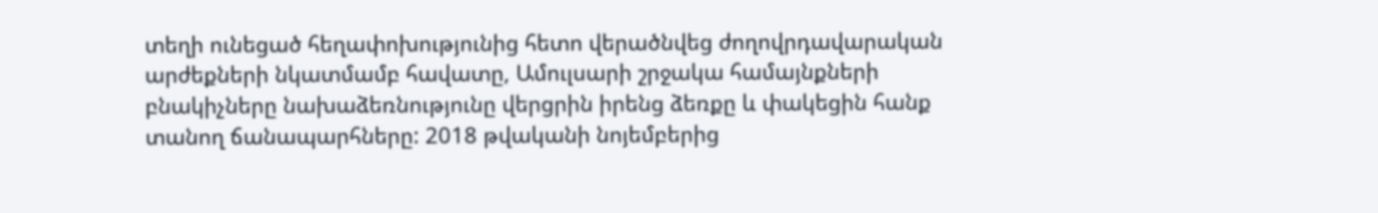տեղի ունեցած հեղափոխությունից հետո վերածնվեց ժողովրդավարական արժեքների նկատմամբ հավատը, Ամուլսարի շրջակա համայնքների բնակիչները նախաձեռնությունը վերցրին իրենց ձեռքը և փակեցին հանք տանող ճանապարհները: 2018 թվականի նոյեմբերից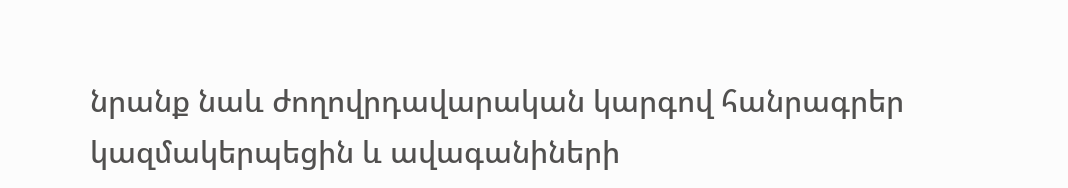նրանք նաև ժողովրդավարական կարգով հանրագրեր կազմակերպեցին և ավագանիների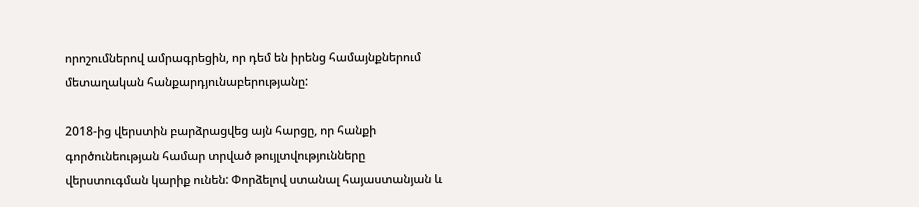որոշումներով ամրագրեցին, որ դեմ են իրենց համայնքներում մետաղական հանքարդյունաբերությանը:

2018-ից վերստին բարձրացվեց այն հարցը, որ հանքի գործունեության համար տրված թույլտվությունները վերստուգման կարիք ունեն: Փորձելով ստանալ հայաստանյան և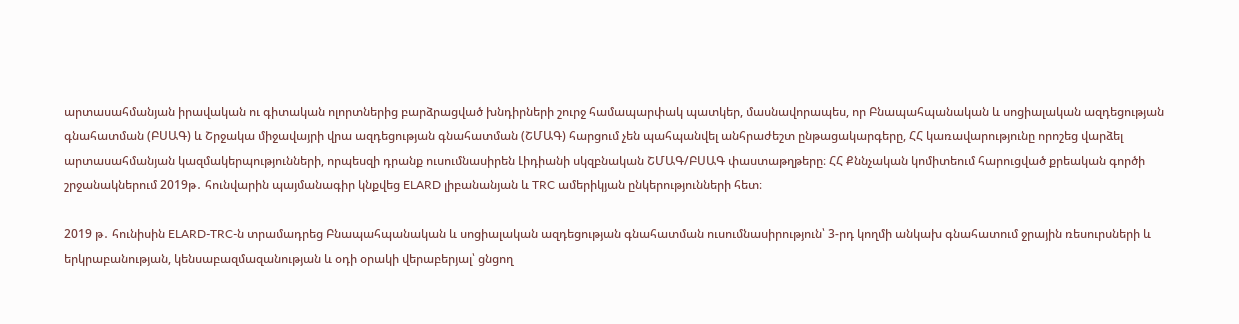արտասահմանյան իրավական ու գիտական ոլորտներից բարձրացված խնդիրների շուրջ համապարփակ պատկեր, մասնավորապես, որ Բնապահպանական և սոցիալական ազդեցության գնահատման (ԲՍԱԳ) և Շրջակա միջավայրի վրա ազդեցության գնահատման (ՇՄԱԳ) հարցում չեն պահպանվել անհրաժեշտ ընթացակարգերը, ՀՀ կառավարությունը որոշեց վարձել արտասահմանյան կազմակերպությունների, որպեսզի դրանք ուսումնասիրեն Լիդիանի սկզբնական ՇՄԱԳ/ԲՍԱԳ փաստաթղթերը։ ՀՀ Քննչական կոմիտեում հարուցված քրեական գործի շրջանակներում 2019թ․ հունվարին պայմանագիր կնքվեց ELARD լիբանանյան և TRC ամերիկյան ընկերությունների հետ։

2019 թ․ հունիսին ELARD-TRC-ն տրամադրեց Բնապահպանական և սոցիալական ազդեցության գնահատման ուսումնասիրություն՝ 3-րդ կողմի անկախ գնահատում ջրային ռեսուրսների և երկրաբանության, կենսաբազմազանության և օդի օրակի վերաբերյալ՝ ցնցող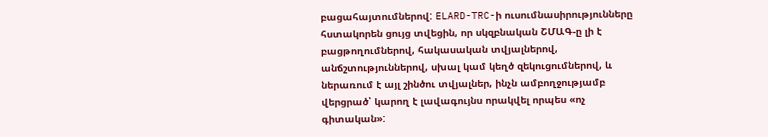բացահայտումներով: ELARD-TRC-ի ուսումնասիրությունները հստակորեն ցույց տվեցին, որ սկզբնական ՇՄԱԳ-ը լի է բացթողումներով, հակասական տվյալներով, անճշտություններով, սխալ կամ կեղծ զեկուցումներով, և ներառում է այլ շինծու տվյալներ, ինչն ամբողջությամբ վերցրած՝ կարող է լավագույնս որակվել որպես «ոչ գիտական»: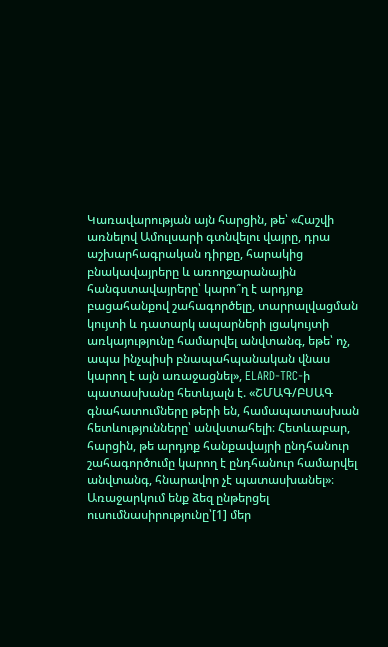Կառավարության այն հարցին, թե՝ «Հաշվի առնելով Ամուլսարի գտնվելու վայրը, դրա աշխարհագրական դիրքը, հարակից բնակավայրերը և առողջարանային հանգստավայրերը՝ կարո՞ղ է արդյոք բացահանքով շահագործելը, տարրալվացման կույտի և դատարկ ապարների լցակույտի առկայությունը համարվել անվտանգ, եթե՝ ոչ, ապա ինչպիսի բնապահպանական վնաս կարող է այն առաջացնել», ELARD-TRC-ի պատասխանը հետևյալն է. «ՇՄԱԳ/ԲՍԱԳ գնահատումները թերի են, համապատասխան հետևությունները՝ անվստահելի։ Հետևաբար, հարցին, թե արդյոք հանքավայրի ընդհանուր շահագործումը կարող է ընդհանուր համարվել անվտանգ, հնարավոր չէ պատասխանել»։ Առաջարկում ենք ձեզ ընթերցել ուսումնասիրությունը՝[1] մեր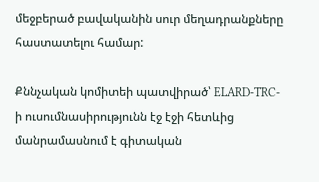մեջբերած բավականին սուր մեղադրանքները հաստատելու համար:

Քննչական կոմիտեի պատվիրած՝ ELARD-TRC-ի ուսումնասիրությունն էջ էջի հետևից մանրամասնում է գիտական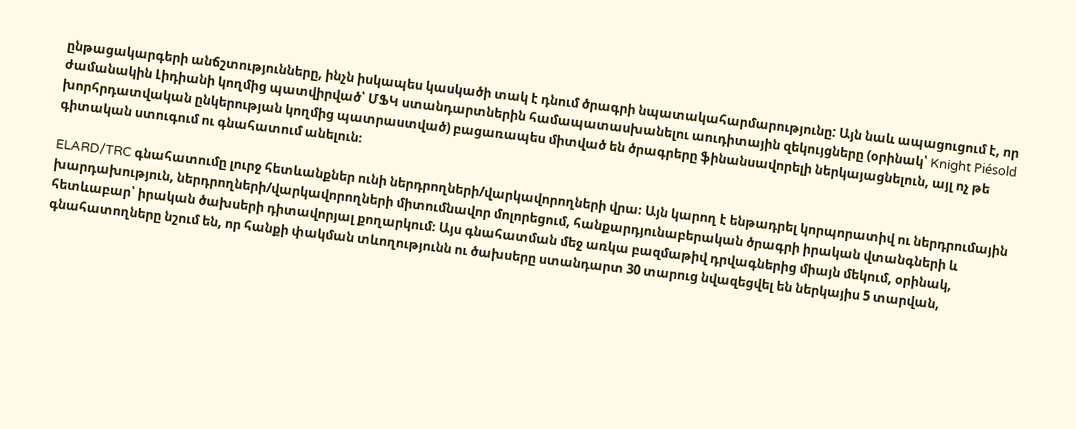ընթացակարգերի անճշտությունները, ինչն իսկապես կասկածի տակ է դնում ծրագրի նպատակահարմարությունը: Այն նաև ապացուցում է, որ ժամանակին Լիդիանի կողմից պատվիրված՝ ՄՖԿ ստանդարտներին համապատասխանելու աուդիտային զեկույցները (օրինակ՝ Knight Piésold խորհրդատվական ընկերության կողմից պատրաստված) բացառապես միտված են ծրագրերը ֆինանսավորելի ներկայացնելուն, այլ ոչ թե գիտական ստուգում ու գնահատում անելուն։

ELARD/TRC գնահատումը լուրջ հետևանքներ ունի ներդրողների/վարկավորողների վրա։ Այն կարող է ենթադրել կորպորատիվ ու ներդրումային խարդախություն, ներդրողների/վարկավորողների միտումնավոր մոլորեցում, հանքարդյունաբերական ծրագրի իրական վտանգների և հետևաբար՝ իրական ծախսերի դիտավորյալ քողարկում։ Այս գնահատման մեջ առկա բազմաթիվ դրվագներից միայն մեկում, օրինակ, գնահատողները նշում են, որ հանքի փակման տևողությունն ու ծախսերը ստանդարտ 30 տարուց նվազեցվել են ներկայիս 5 տարվան,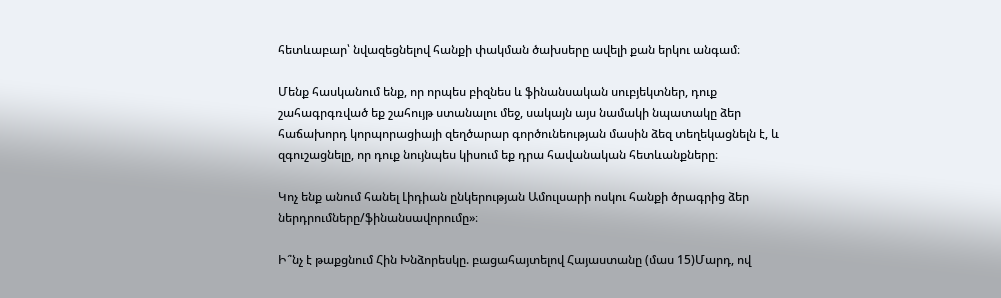հետևաբար՝ նվազեցնելով հանքի փակման ծախսերը ավելի քան երկու անգամ։

Մենք հասկանում ենք, որ որպես բիզնես և ֆինանսական սուբյեկտներ, դուք շահագրգռված եք շահույթ ստանալու մեջ, սակայն այս նամակի նպատակը ձեր հաճախորդ կորպորացիայի զեղծարար գործունեության մասին ձեզ տեղեկացնելն է, և զգուշացնելը, որ դուք նույնպես կիսում եք դրա հավանական հետևանքները։

Կոչ ենք անում հանել Լիդիան ընկերության Ամուլսարի ոսկու հանքի ծրագրից ձեր ներդրումները/ֆինանսավորումը»։

Ի՞նչ է թաքցնում Հին Խնձորեսկը. բացահայտելով Հայաստանը (մաս 15)Մարդ, ով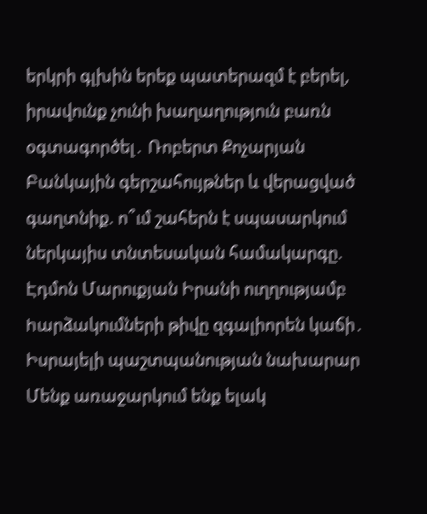երկրի գլխին երեք պատերազմ է բերել, իրավունք չունի խաղաղություն բառն օգտագործել․ Ռոբերտ Քոչարյան Բանկային գերշահույթներ և վերացված գաղտնիք. ո՞ւմ շահերն է սպասարկում ներկայիս տնտեսական համակարգը. Էդմոն Մարուքյան Իրանի ուղղությամբ hարձակումների թիվը զգալիորեն կաճի․ Իսրայելի պաշտպանության նախարար Մենք առաջարկում ենք ելակ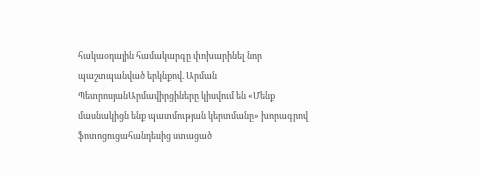հակաօդային համակարգը փոխարինել նոր պաշտպանված երկնքով. Արման ՊետրոսյանԱրմավիրցիները կիսվում են «Մենք մասնակիցն ենք պատմության կերտմանը» խորագրով ֆոտոցուցահանդեսից ստացած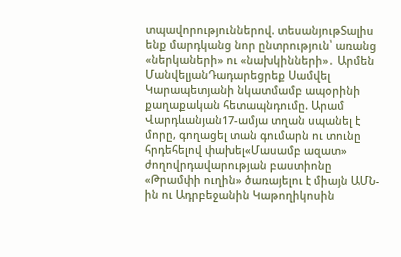տպավորություններով. տեսանյութՏալիս ենք մարդկանց նոր ընտրություն՝ առանց «ներկաների» ու «նախկինների»․ Արմեն ՄանվելյանԴադարեցրեք Սամվել Կարապետյանի նկատմամբ ապօրինի քաղաքական հետապնդումը. Արամ Վարդևանյան17-ամյա տղան սպանել է մորը, գողացել տան գումարն ու տունը հրդեհելով փախել«Մասամբ ազատ» ժողովրդավարության բաստիոնը «Թրամփի ուղին» ծառայելու է միայն ԱՄՆ-ին ու Ադրբեջանին Կաթողիկոսին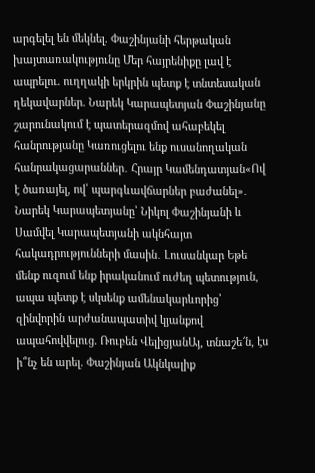արգելել են մեկնել. Փաշինյանի հերթական խայտառակությունը Մեր հայրենիքը լավ է ապրելու. ուղղակի երկրին պետք է տնտեսական ղեկավարներ. Նարեկ Կարապետյան Փաշինյանը շարունակում է պատերազմով ահաբեկել հանրությանը Կառուցելու ենք ուսանողական հանրակացարաններ․ Հրայր Կամենդատյան«Ով է ծառայել, ով՝ պարգևավճարներ բաժանել»․ Նարեկ Կարապետյանը՝ Նիկոլ Փաշինյանի և Սամվել Կարապետյանի ակնհայտ հակադրությունների մասին․ Լուսանկար Եթե մենք ուզում ենք իրականում ուժեղ պետություն, ապա պետք է սկսենք ամենակարևորից՝ զինվորին արժանապատիվ կյանքով ապահովվելուց. Ռուբեն ՎելիցյանԱյ, տնաշե՜ն, էս ի՞նչ են արել. Փաշինյան Ակնկալիք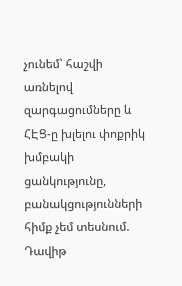չունեմ՝ հաշվի առնելով զարգացումները և ՀԷՑ-ը խլելու փոքրիկ խմբակի ցանկությունը, բանակցությունների հիմք չեմ տեսնում. Դավիթ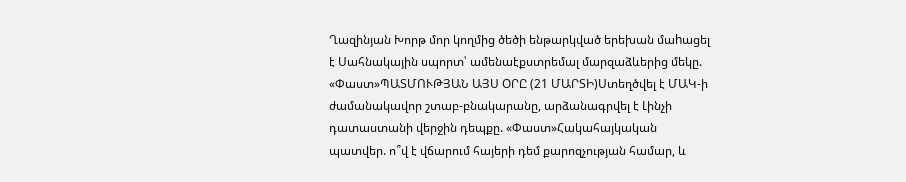Ղազինյան Խորթ մոր կողմից ծեծի ենթարկված երեխան մաhացել է Սահնակային սպորտ՝ ամենաէքստրեմալ մարզաձևերից մեկը. «Փաստ»ՊԱՏՄՈՒԹՅԱՆ ԱՅՍ ՕՐԸ (21 ՄԱՐՏԻ)Ստեղծվել է ՄԱԿ-ի ժամանակավոր շտաբ-բնակարանը, արձանագրվել է Լինչի դատաստանի վերջին դեպքը. «Փաստ»Հակահայկական պատվեր. ո՞վ է վճարում հայերի դեմ քարոզչության համար, և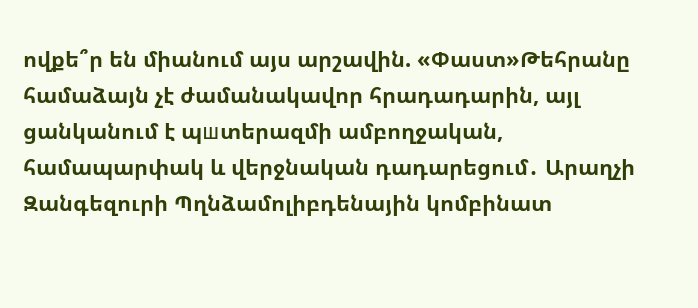ովքե՞ր են միանում այս արշավին. «Փաստ»Թեհրանը համաձայն չէ ժամանակավոր հրադադարին, այլ ցանկանում է պшտերազմի ամբողջական, համապարփակ և վերջնական դադարեցում․ Արաղչի Զանգեզուրի Պղնձամոլիբդենային կոմբինատ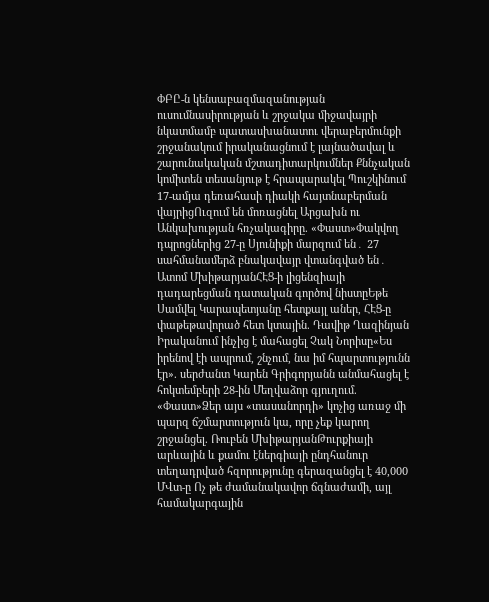ՓԲԸ-ն կենսաբազմազանության ուսումնասիրության և շրջակա միջավայրի նկատմամբ պատասխանատու վերաբերմունքի շրջանակում իրականացնում է լայնածավալ և շարունակական մշտադիտարկումներ Քննչական կոմիտեն տեսանյութ է հրապարակել Պուշկինում 17-ամյա դեռահասի դիակի հայտնաբերման վայրիցՈւզում են մոռացնել Արցախն ու Անկախության հռչակագիրը. «Փաստ»Փակվող դպրոցներից 27-ը Սյունիքի մարզում են․ 27 սահմանամերձ բնակավայր վտանգված են․ Ատոմ ՄխիթարյանՀԷՑ-ի լիցենզիայի դադարեցման դատական գործով նիստըԵթե Սամվել Կարապետյանը հետքայլ աներ, ՀԷՑ-ը փաթեթավորած հետ կտային. Դավիթ Ղազինյան Իրականում ինչից է մահացել Չակ Նորիսը«Ես իրենով էի ապրում, շնչում, նա իմ հպարտությունն էր». սերժանտ Կարեն Գրիգորյանն անմահացել է հոկտեմբերի 28-ին Մեղվաձոր գյուղում. «Փաստ»Ձեր այս «տասանորդի» կոչից առաջ մի պարզ ճշմարտություն կա, որը չեք կարող շրջանցել. Ռուբեն ՄխիթարյանԹուրքիայի արևային և քամու էներգիայի ընդհանուր տեղադրված հզորությունը գերազանցել է 40,000 ՄՎտ-ը Ոչ թե ժամանակավոր ճգնաժամի, այլ համակարգային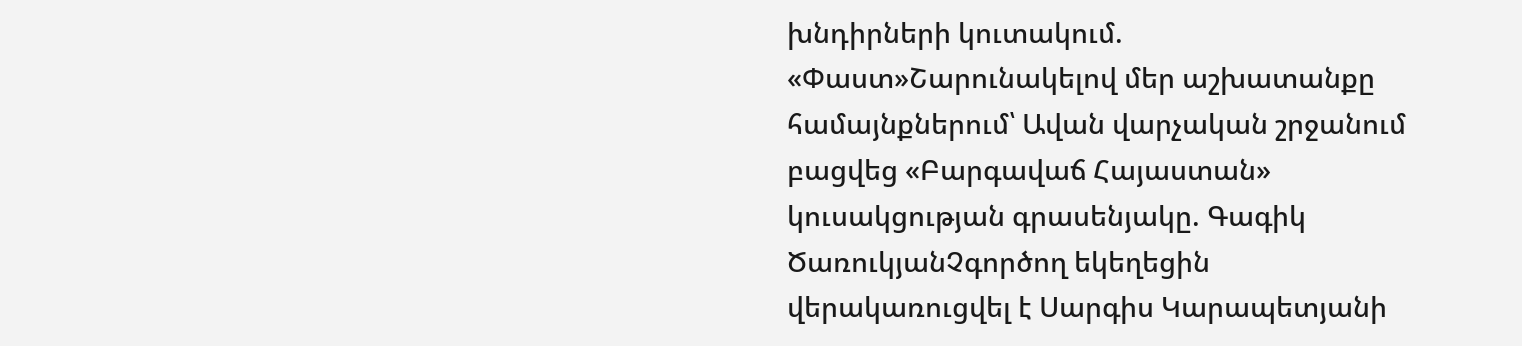խնդիրների կուտակում. «Փաստ»Շարունակելով մեր աշխատանքը համայնքներում՝ Ավան վարչական շրջանում բացվեց «Բարգավաճ Հայաստան» կուսակցության գրասենյակը. Գագիկ ԾառուկյանՉգործող եկեղեցին վերակառուցվել է Սարգիս Կարապետյանի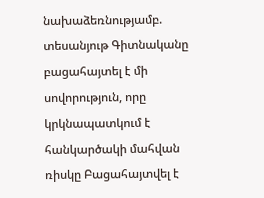նախաձեռնությամբ. տեսանյութ Գիտնականը բացահայտել է մի սովորություն, որը կրկնապատկում է հանկարծակի մահվան ռիսկը Բացահայտվել է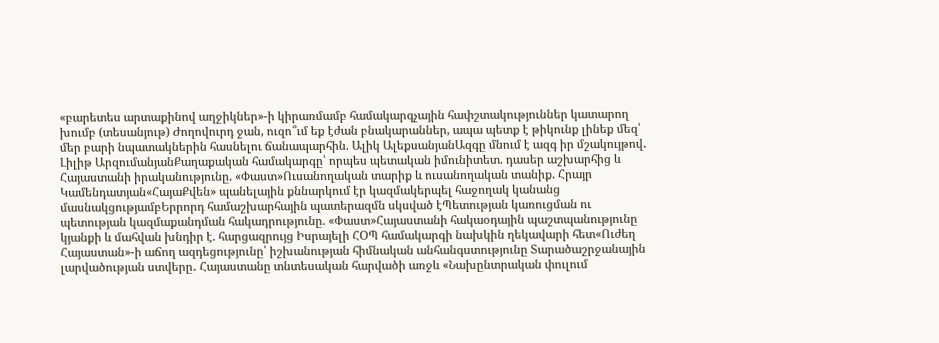«բարետես արտաքինով աղջիկներ»-ի կիրառմամբ համակարգչային հափշտակություններ կատարող խումբ (տեսանյութ) Ժողովուրդ ջան, ուզո՞ւմ եք էժան բնակարաններ, ապա պետք է թիկունք լինեք մեզ՝ մեր բարի նպատակներին հասնելու ճանապարհին. Ալիկ ԱլեքսանյանԱզգը մնում է ազգ իր մշակույթով․ Լիլիթ ԱրզումանյանՔաղաքական համակարգը՝ որպես պետական իմունիտետ. դասեր աշխարհից և Հայաստանի իրականությունը. «Փաստ»Ուսանողական տարիք և ուսանողական տանիք. Հրայր Կամենդատյան«ՀայաՔվեն» պանելային քննարկում էր կազմակերպել հաջողակ կանանց մասնակցությամբԵրրորդ համաշխարհային պատերազմն սկսված էՊետության կառուցման ու պետության կազմաքանդման հակադրությունը. «Փաստ»Հայաստանի հակաօդային պաշտպանությունը կյանքի և մահվան խնդիր է. հարցազրույց Իսրայելի ՀՕՊ համակարգի նախկին ղեկավարի հետ«Ուժեղ Հայաստան»-ի աճող ազդեցությունը՝ իշխանության հիմնական անհանգստությունը Տարածաշրջանային լարվածության ստվերը․ Հայաստանը տնտեսական հարվածի առջև «Նախընտրական փուլում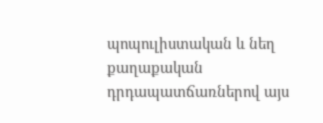պոպուլիստական և նեղ քաղաքական դրդապատճառներով այս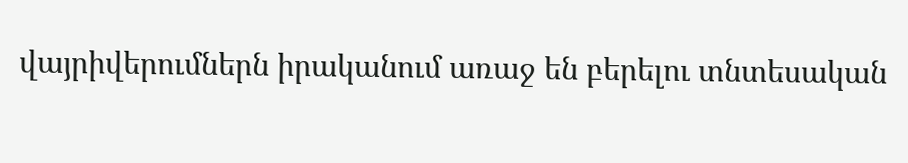վայրիվերումներն իրականում առաջ են բերելու տնտեսական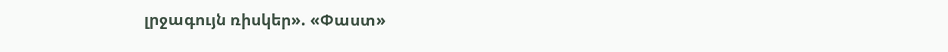լրջագույն ռիսկեր». «Փաստ»